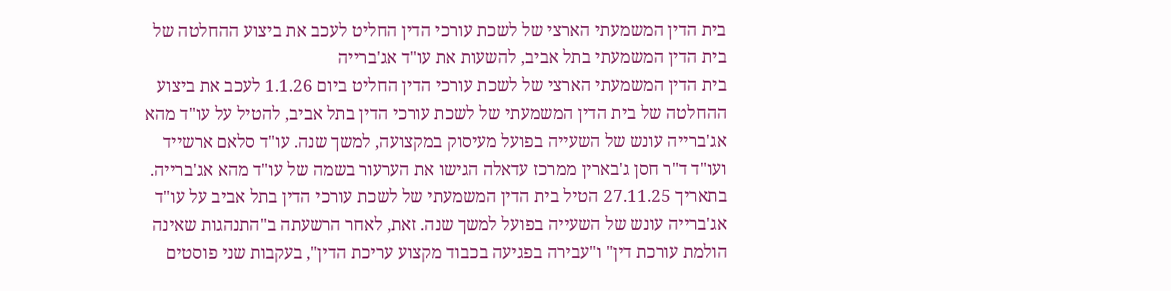בית הדין המשמעתי הארצי של לשכת עורכי הדין החליט לעכב את ביצוע ההחלטה של בית הדין המשמעתי בתל אביב, להשעות את עו"ד אג'ברייה
בית הדין המשמעתי הארצי של לשכת עורכי הדין החליט ביום 1.1.26 לעכב את ביצוע ההחלטה של בית הדין המשמעתי של לשכת עורכי הדין בתל אביב, להטיל על עו"ד מהא אג'ברייה עונש של השעייה בפועל מעיסוק במקצועה, למשך שנה. עו"ד סלאם ארשייד ועו"ד ד"ר חסן ג'בארין ממרכז עדאלה הגישו את הערעור בשמה של עו"ד מהא אג'ברייה.
בתאריך 27.11.25 הטיל בית הדין המשמעתי של לשכת עורכי הדין בתל אביב על עו"ד אג'ברייה עונש של השעייה בפועל למשך שנה. זאת, לאחר הרשעתה ב"התנהגות שאינה הולמת עורכת דין" ו"עבירה בפגיעה בכבוד מקצוע עריכת הדין", בעקבות שני פוסטים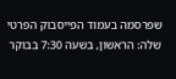שפרסמה בעמוד הפייסבוק הפרטי שלה: הראשון, בשעה 7:30 בבוקר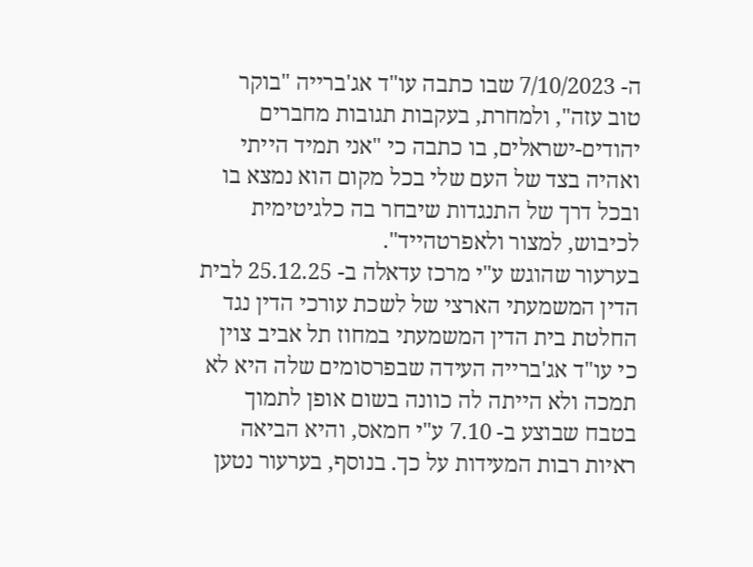ה- 7/10/2023 שבו כתבה עו"ד אג'ברייה "בוקר טוב עזה", ולמחרת, בעקבות תגובות מחברים יהודים-ישראלים, בו כתבה כי "אני תמיד הייתי ואהיה בצד של העם שלי בכל מקום הוא נמצא בו ובכל דרך של התנגדות שיבחר בה כלגיטימית לכיבוש, למצור ולאפרטהייד".
בערעור שהוגש ע"י מרכז עדאלה ב- 25.12.25 לבית הדין המשמעתי הארצי של לשכת עורכי הדין נגד החלטת בית הדין המשמעתי במחוז תל אביב צוין כי עו"ד אג'ברייה העידה שבפרסומים שלה היא לא תמכה ולא הייתה לה כוונה בשום אופן לתמוך בטבח שבוצע ב- 7.10 ע"י חמאס, והיא הביאה ראיות רבות המעידות על כך. בנוסף, בערעור נטען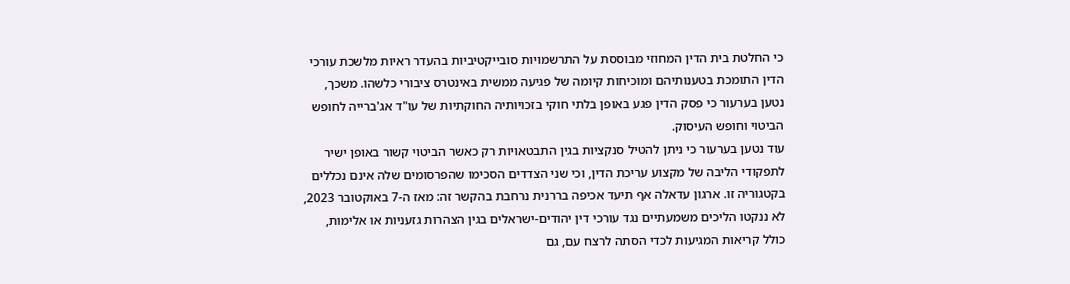כי החלטת בית הדין המחוזי מבוססת על התרשמויות סובייקטיביות בהעדר ראיות מלשכת עורכי הדין התומכת בטענותיהם ומוכיחות קיומה של פגיעה ממשית באינטרס ציבורי כלשהו. משכך, נטען בערעור כי פסק הדין פגע באופן בלתי חוקי בזכויותיה החוקתיות של עו"ד אג'ברייה לחופש הביטוי וחופש העיסוק.
עוד נטען בערעור כי ניתן להטיל סנקציות בגין התבטאויות רק כאשר הביטוי קשור באופן ישיר לתפקודי הליבה של מקצוע עריכת הדין, וכי שני הצדדים הסכימו שהפרסומים שלה אינם נכללים בקטגוריה זו. ארגון עדאלה אף תיעד אכיפה בררנית נרחבת בהקשר זה: מאז ה-7 באוקטובר 2023, לא ננקטו הליכים משמעתיים נגד עורכי דין יהודים-ישראלים בגין הצהרות גזעניות או אלימות, כולל קריאות המגיעות לכדי הסתה לרצח עם, גם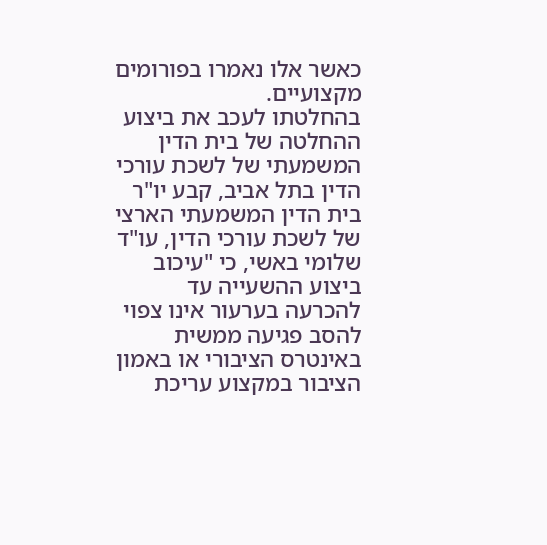כאשר אלו נאמרו בפורומים מקצועיים.
בהחלטתו לעכב את ביצוע ההחלטה של בית הדין המשמעתי של לשכת עורכי הדין בתל אביב, קבע יו"ר בית הדין המשמעתי הארצי של לשכת עורכי הדין, עו"ד שלומי באשי, כי "עיכוב ביצוע ההשעייה עד להכרעה בערעור אינו צפוי להסב פגיעה ממשית באינטרס הציבורי או באמון הציבור במקצוע עריכת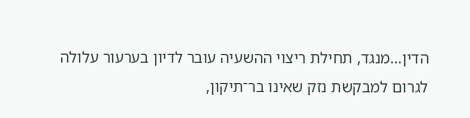הדין…מנגד, תחילת ריצוי ההשעיה עובר לדיון בערעור עלולה לגרום למבקשת נזק שאינו בר־תיקון,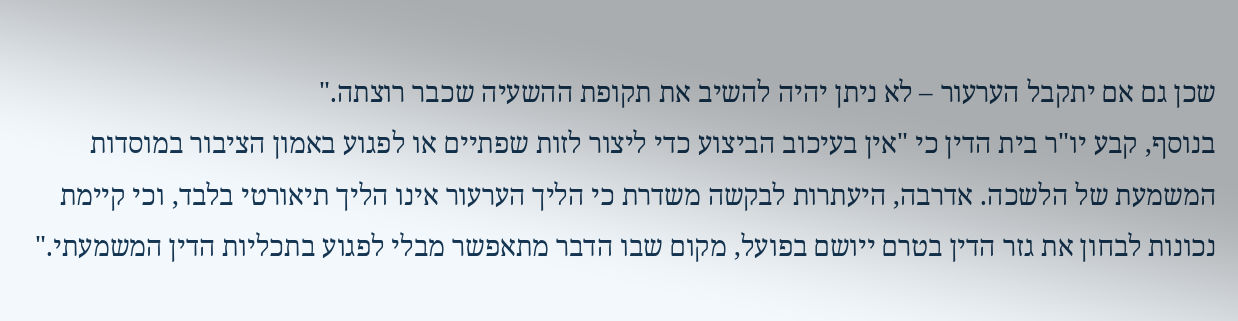שכן גם אם יתקבל הערעור – לא ניתן יהיה להשיב את תקופת ההשעיה שכבר רוצתה."
בנוסף, קבע יו"ר בית הדין כי "אין בעיכוב הביצוע כדי ליצור לזות שפתיים או לפגוע באמון הציבור במוסדות המשמעת של הלשכה. אדרבה, היעתרות לבקשה משדרת כי הליך הערעור אינו הליך תיאורטי בלבד, וכי קיימת נכונות לבחון את גזר הדין בטרם ייושם בפועל, מקום שבו הדבר מתאפשר מבלי לפגוע בתכליות הדין המשמעתי."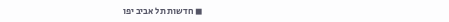◼ חדשות תל אביב יפו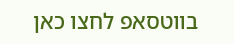בווטסאפ לחצו כאן